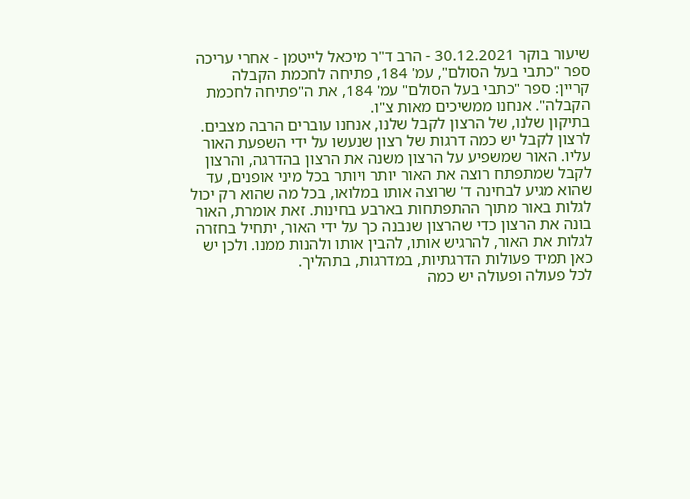שיעור בוקר 30.12.2021 - הרב ד"ר מיכאל לייטמן - אחרי עריכה
ספר "כתבי בעל הסולם", עמ' 184, פתיחה לחכמת הקבלה
קריין: ספר "כתבי בעל הסולם" עמ' 184, את ה"פתיחה לחכמת הקבלה". אנחנו ממשיכים מאות צ"ו.
בתיקון שלנו, של הרצון לקבל שלנו, אנחנו עוברים הרבה מצבים. לרצון לקבל יש כמה דרגות של רצון שנעשו על ידי השפעת האור עליו. האור שמשפיע על הרצון משנה את הרצון בהדרגה, והרצון לקבל שמתפתח רוצה את האור יותר ויותר בכל מיני אופנים, עד שהוא מגיע לבחינה ד' שרוצה אותו במלואו, בכל מה שהוא רק יכול לגלות באור מתוך ההתפתחות בארבע בחינות. זאת אומרת, האור בונה את הרצון כדי שהרצון שנבנה כך על ידי האור, יתחיל בחזרה לגלות את האור, להרגיש אותו, להבין אותו ולהנות ממנו. ולכן יש כאן תמיד פעולות הדרגתיות, במדרגות, בתהליך.
לכל פעולה ופעולה יש כמה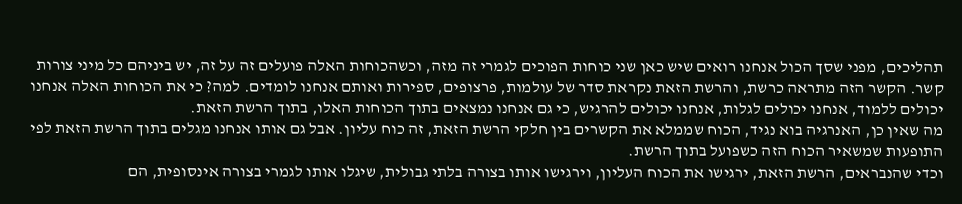תהליכים, מפני שסך הכול אנחנו רואים שיש כאן שני כוחות הפוכים לגמרי זה מזה, וכשהכוחות האלה פועלים זה על זה, יש ביניהם כל מיני צורות קשר. הקשר הזה מתראה כרשת, והרשת הזאת נקראת סדר של עולמות, פרצופים, ספירות ואותם אנחנו לומדים. למה? כי את הכוחות האלה אנחנו יכולים ללמוד, אנחנו יכולים לגלות, אנחנו יכולים להרגיש, כי גם אנחנו נמצאים בתוך הכוחות האלו, בתוך הרשת הזאת.
מה שאין כן, האנרגיה בוא נגיד, הכוח שממלא את הקשרים בין חלקי הרשת הזאת, זה כוח עליון. אבל גם אותו אנחנו מגלים בתוך הרשת הזאת לפי התופעות שמשאיר הכוח הזה כשפועל בתוך הרשת.
וכדי שהנבראים, הרשת הזאת, ירגישו את הכוח העליון, וירגישו אותו בצורה בלתי גבולית, שיגלו אותו לגמרי בצורה אינסופית, הם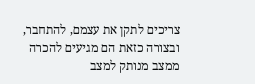צריכים לתקן את עצמם, להתחבר, ובצורה כזאת הם מגיעים להכרה ממצב מנותק למצב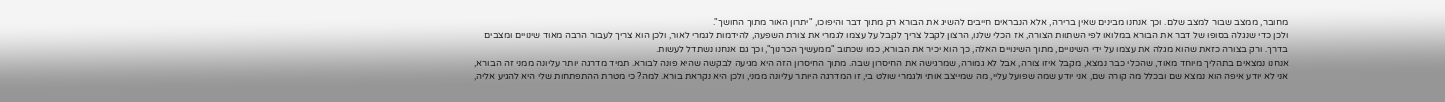מחובר, ממצב שבור למצב שלם. וכך אנחנו מבינים שאין ברירה, אלא הנבראים חייבים להשיג את הבורא רק מתוך דבר והיפוכו, "יתרון האור מתוך החושך".
ולכן כדי שנגלה בסופו של דבר את הבורא במלואו לפי השתוות הצורה, אז הכלי שלנו, הרצון לקבל צריך לקבל על עצמו לגמרי את צורת השפעה, להידמות לגמרי לאור, ולכן הוא צריך לעבור הרבה מאוד שינויים ומצבים בדרך. ורק בצורה כזאת שהוא מגלה את עצמו על ידי השינויים, מתוך השינויים האלה, כך הוא יכיר את הבורא, כמו שכתוב "ממעשיך הכרנוך", וכך גם אנחנו נשתדל לעשות.
אנחנו נמצאים בתהליך מיוחד מאוד, שהכלי כבר נמצא, מקבל איזו צורה, אבל לא גמורה, שמרגישה את החיסרון שבה. מתוך החיסרון הזה היא מגיעה לבקשה שהיא פונה לבורא. תמיד מדרגה יותר עליונה ממני זה הבורא, אני לא יודע איפה הוא נמצא שם ובכלל מה קורה שם, אני יודע שמה שפועל עליי, מה שמייצב אותי ולגמרי שולט בי, זו המדרגה היותר עליונה ממני, ולכן היא נקראת בורא. למה? כי מטרת ההתפתחות שלי היא להגיע אליה,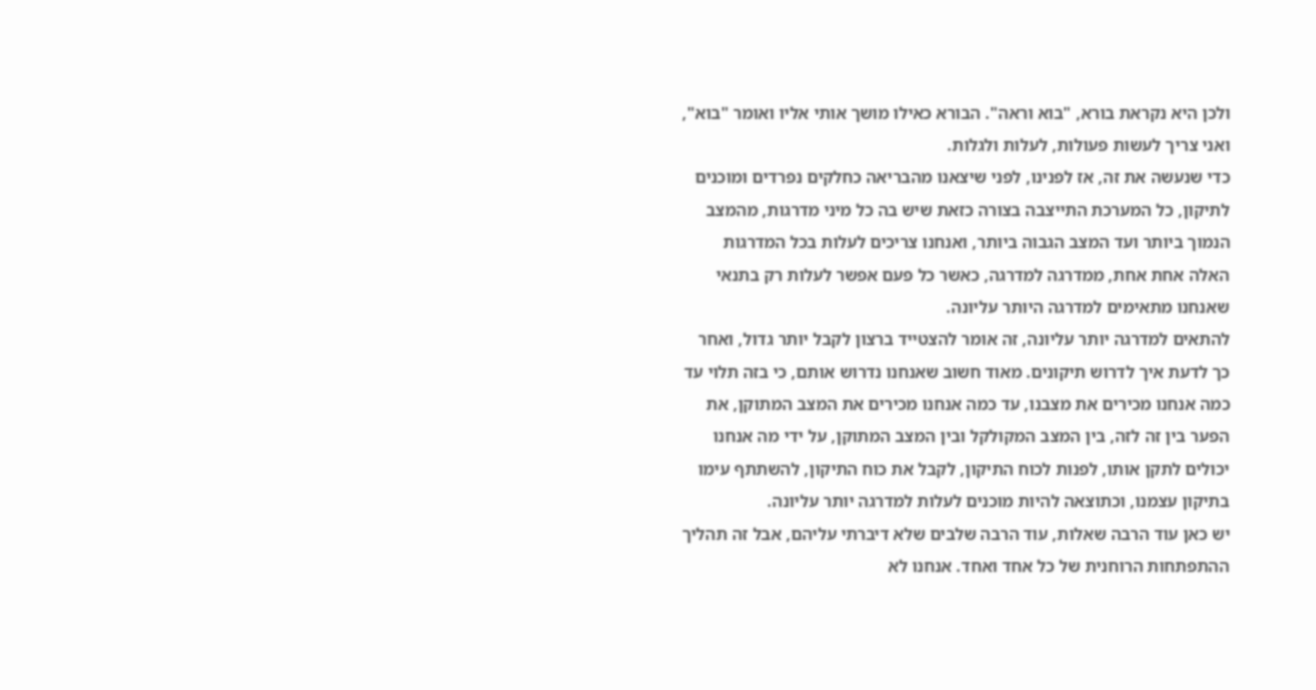ולכן היא נקראת בורא, "בוא וראה". הבורא כאילו מושך אותי אליו ואומר "בוא", ואני צריך לעשות פעולות, לעלות ולגלות.
כדי שנעשה את זה, אז לפנינו, לפני שיצאנו מהבריאה כחלקים נפרדים ומוכנים לתיקון, כל המערכת התייצבה בצורה כזאת שיש בה כל מיני מדרגות, מהמצב הנמוך ביותר ועד המצב הגבוה ביותר, ואנחנו צריכים לעלות בכל המדרגות האלה אחת אחת, ממדרגה למדרגה, כאשר כל פעם אפשר לעלות רק בתנאי שאנחנו מתאימים למדרגה היותר עליונה.
להתאים למדרגה יותר עליונה, זה אומר להצטייד ברצון לקבל יותר גדול, ואחר כך לדעת איך לדרוש תיקונים. מאוד חשוב שאנחנו נדרוש אותם, כי בזה תלוי עד כמה אנחנו מכירים את מצבנו, עד כמה אנחנו מכירים את המצב המתוקן, את הפער בין זה לזה, בין המצב המקולקל ובין המצב המתוקן, על ידי מה אנחנו יכולים לתקן אותו, לפנות לכוח התיקון, לקבל את כוח התיקון, להשתתף עימו בתיקון עצמנו, וכתוצאה להיות מוכנים לעלות למדרגה יותר עליונה.
יש כאן עוד הרבה שאלות, עוד הרבה שלבים שלא דיברתי עליהם, אבל זה תהליך ההתפתחות הרוחנית של כל אחד ואחד. אנחנו לא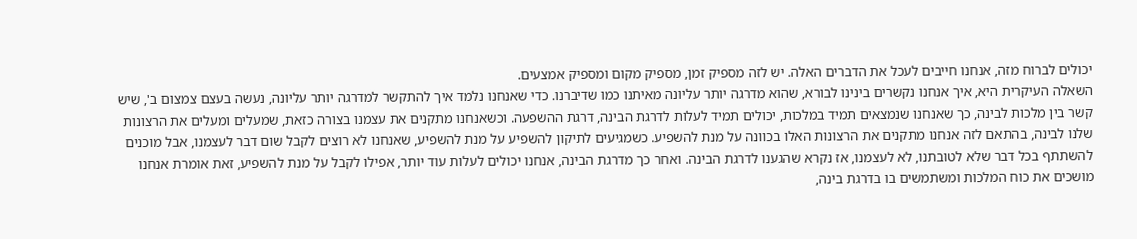יכולים לברוח מזה, אנחנו חייבים לעכל את הדברים האלה. יש לזה מספיק זמן, מספיק מקום ומספיק אמצעים.
השאלה העיקרית היא, איך אנחנו נקשרים בינינו לבורא, שהוא מדרגה יותר עליונה מאיתנו כמו שדיברנו. כדי שאנחנו נלמד איך להתקשר למדרגה יותר עליונה, נעשה בעצם צמצום ב', שיש קשר בין מלכות לבינה, כך שאנחנו שנמצאים תמיד במלכות, יכולים תמיד לעלות לדרגת הבינה, דרגת ההשפעה. וכשאנחנו מתקנים את עצמנו בצורה כזאת, שמעלים ומעלים את הרצונות שלנו לבינה, בהתאם לזה אנחנו מתקנים את הרצונות האלו בכוונה על מנת להשפיע. כשמגיעים לתיקון להשפיע על מנת להשפיע, שאנחנו לא רוצים לקבל שום דבר לעצמנו, אבל מוכנים להשתתף בכל דבר שלא לטובתנו, לא לעצמנו, אז נקרא שהגענו לדרגת הבינה. ואחר כך מדרגת הבינה, אנחנו יכולים לעלות עוד יותר, אפילו לקבל על מנת להשפיע, זאת אומרת אנחנו מושכים את כוח המלכות ומשתמשים בו בדרגת בינה,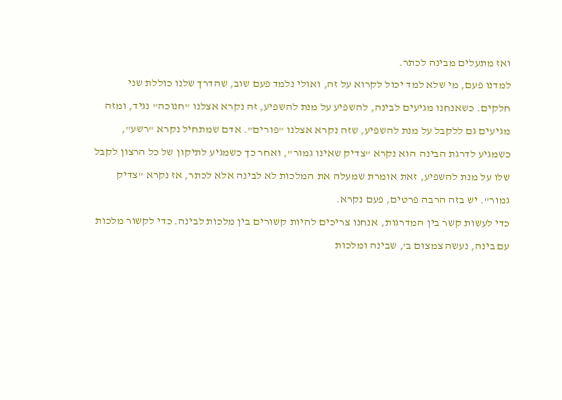ואז מתעלים מבינה לכתר.
למדנו פעם, מי שלא למד יכול לקרוא על זה, ואולי נלמד פעם שוב, שהדרך שלנו כוללת שני חלקים. כשאנחנו מגיעים לבינה, להשפיע על מנת להשפיע, זה נקרא אצלנו "חנוכה" נגיד, ומזה מגיעים גם ללקבל על מנת להשפיע, שזה נקרא אצלנו "פורים". אדם שמתחיל נקרא "רשע", כשמגיע לדרגת הבינה הוא נקרא "צדיק שאינו גמור", ואחר כך כשמגיע לתיקון של כל הרצון לקבל שלו על מנת להשפיע, זאת אומרת שמעלה את המלכות לא לבינה אלא לכתר, אז נקרא "צדיק גמור". יש בזה הרבה פרטים, פעם נקרא.
כדי לעשות קשר בין המדרגות, אנחנו צריכים להיות קשורים בין מלכות לבינה. כדי לקשור מלכות עם בינה, נעשה צמצום ב', שבינה ומלכות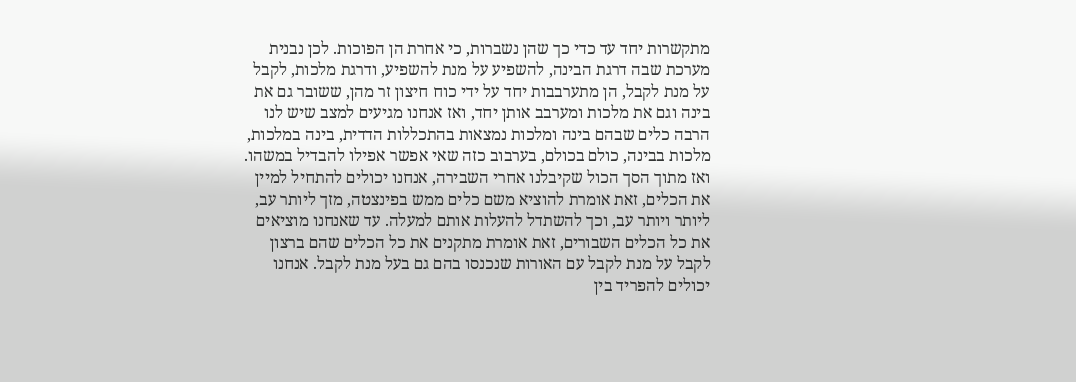מתקשרות יחד עד כדי כך שהן נשברות, כי אחרת הן הפוכות. לכן נבנית מערכת שבה דרגת הבינה, להשפיע על מנת להשפיע, ודרגת מלכות, לקבל על מנת לקבל, הן מתערבבות יחד על ידי כוח חיצון זר מהן, ששובר גם את בינה וגם את מלכות ומערבב אותן יחד, ואז אנחנו מגיעים למצב שיש לנו הרבה כלים שבהם בינה ומלכות נמצאות בהתכללות הדדית, בינה במלכות, מלכות בבינה, כולם בכולם, בערבוב כזה שאי אפשר אפילו להבדיל במשהו.
ואז מתוך הסך הכול שקיבלנו אחרי השבירה, אנחנו יכולים להתחיל למיין את הכלים, זאת אומרת להוציא משם כלים ממש בפינצטה, מזך ליותר עב, ליותר ויותר עב, וכך להשתדל להעלות אותם למעלה. עד שאנחנו מוציאים את כל הכלים השבורים, זאת אומרת מתקנים את כל הכלים שהם ברצון לקבל על מנת לקבל עם האורות שנכנסו בהם גם בעל מנת לקבל. אנחנו יכולים להפריד בין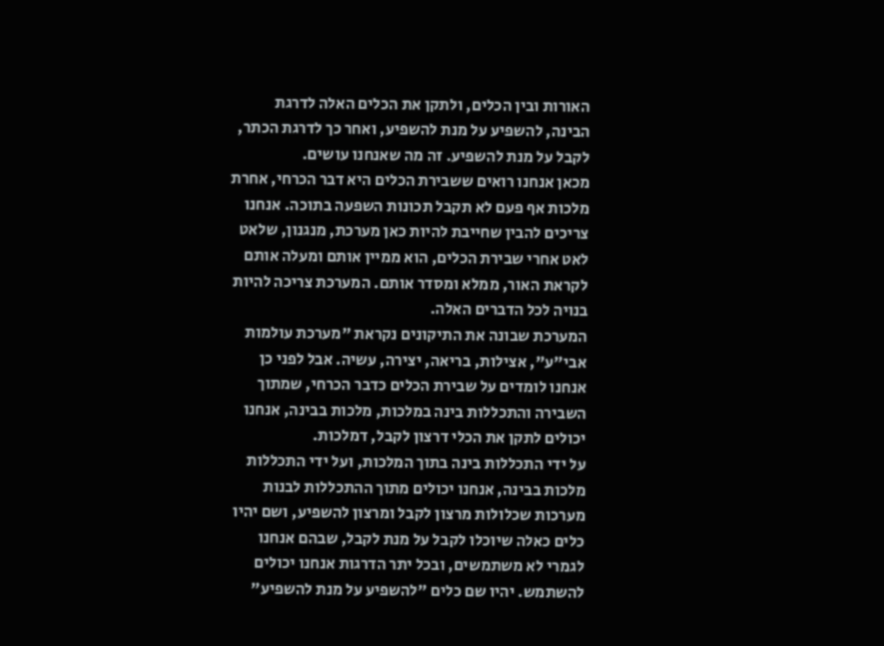האורות ובין הכלים, ולתקן את הכלים האלה לדרגת הבינה, להשפיע על מנת להשפיע, ואחר כך לדרגת הכתר, לקבל על מנת להשפיע. זה מה שאנחנו עושים.
מכאן אנחנו רואים ששבירת הכלים היא דבר הכרחי, אחרת מלכות אף פעם לא תקבל תכונות השפעה בתוכה. אנחנו צריכים להבין שחייבת להיות כאן מערכת, מנגנון, שלאט לאט אחרי שבירת הכלים, הוא ממיין אותם ומעלה אותם לקראת האור, ממלא ומסדר אותם. המערכת צריכה להיות בנויה לכל הדברים האלה.
המערכת שבונה את התיקונים נקראת "מערכת עולמות אבי"ע", אצילות, בריאה, יצירה, עשיה. אבל לפני כן אנחנו לומדים על שבירת הכלים כדבר הכרחי, שמתוך השבירה והתכללות בינה במלכות, מלכות בבינה, אנחנו יכולים לתקן את הכלי דרצון לקבל, דמלכות.
על ידי התכללות בינה בתוך המלכות, ועל ידי התכללות מלכות בבינה, אנחנו יכולים מתוך ההתכללות לבנות מערכות שכלולות מרצון לקבל ומרצון להשפיע, ושם יהיו כלים כאלה שיוכלו לקבל על מנת לקבל, שבהם אנחנו לגמרי לא משתמשים, ובכל יתר הדרגות אנחנו יכולים להשתמש. יהיו שם כלים "להשפיע על מנת להשפיע"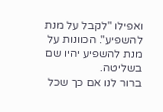ואפילו "לקבל על מנת להשפיע". הכוונות על מנת להשפיע יהיו שם בשליטה.
ברור לנו אם כך שכל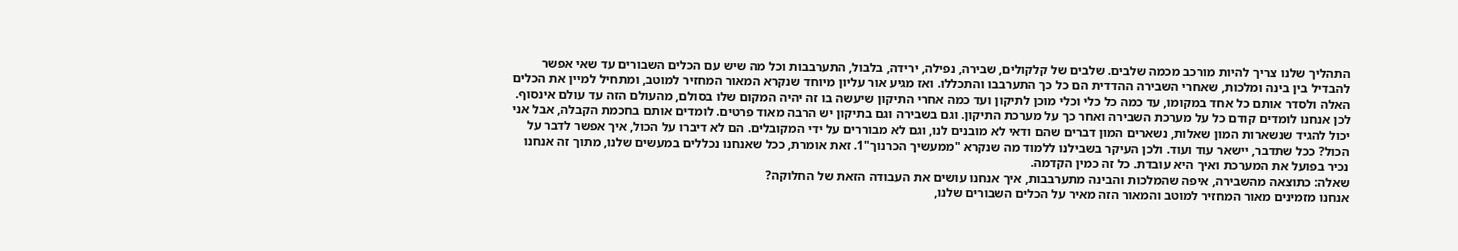התהליך שלנו צריך להיות מורכב מכמה שלבים. שלבים של קלקולים, שבירה, נפילה, ירידה, בלבול, התערבבות וכל מה שיש עם הכלים השבורים עד שאי אפשר להבדיל בין בינה ומלכות, שאחרי השבירה ההדדית הם כל כך התערבבו והתכללו. ואז מגיע אור עליון מיוחד שנקרא המאור המחזיר למוטב, ומתחיל למיין את הכלים האלה ולסדר אותם כל אחד במקומו, עד כמה כל כלי וכלי מוכן לתיקון ועד כמה אחרי התיקון שיעשה בו זה יהיה המקום שלו בסולם, מהעולם הזה עד עולם אינסוף.
לכן אנחנו לומדים קודם כל על מערכת השבירה ואחר כך על מערכת התיקון. וגם בשבירה וגם בתיקון יש הרבה מאוד פרטים. לומדים אותם בחכמת הקבלה, אבל אני יכול להגיד שנשארות המון שאלות, נשארים המון דברים שהם ודאי לא מובנים לנו, וגם לא מבוררים על ידי המקובלים. הם לא דיברו על הכול, איך אפשר לדבר על הכול? ככל שתדבר, יישאר עוד ועוד. ולכן העיקר בשבילנו ללמוד מה שנקרא "ממעשיך הכרנוך"1. זאת אומרת, ככל שאנחנו נכללים במעשים שלנו, מתוך זה אנחנו נכיר בפועל את המערכת ואיך היא עובדת. כל זה כמין הקדמה.
שאלה: כתוצאה מהשבירה, איפה שהמלכות והבינה מתערבבות, איך אנחנו עושים את העבודה הזאת של החלוקה?
אנחנו מזמינים מאור המחזיר למוטב והמאור הזה מאיר על הכלים השבורים שלנו,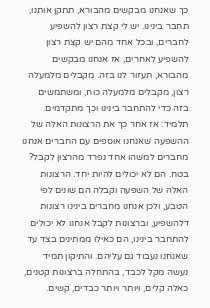כך שאנחנו מבקשים מהבורא, תתקן אותנו, תחבר בינינו. יש לי קצת רצון להשפיע לחברים, ובכל אחד מהם יש קצת רצון להשפיע לאחרים, אז אנחנו מבקשים מהבורא, תעזור לנו בזה. מקבלים מלמעלה רצון, מקבלים מלמעלה כוח, ומשתמשים בזה כדי להתחבר בינינו וכך מתקדמים.
תלמיד: אז אחר כך את הרצונות האלה של ההשפעה שאנחנו אוספים עם החברים אנחנו מחברים למשהו אחד נפרד מהרצון לקבל?
בטח. הם לא יכולים להיות יחד. הרצונות האלה של השפעה וקבלה הם שונים לפי הטבע, ולכן אנחנו מחברים בינינו רצונות דלהשפיע, וברצונות לקבל אנחנו לא יכולים להתחבר בינינו, הם כאילו ממתינים בצד עד שאנחנו נעבוד גם עליהם. והתיקון תמיד נעשה מקל לכבד, בהתחלה ברצונות קטנים, כאלה קלים, ויותר ויותר כבדים, קשים.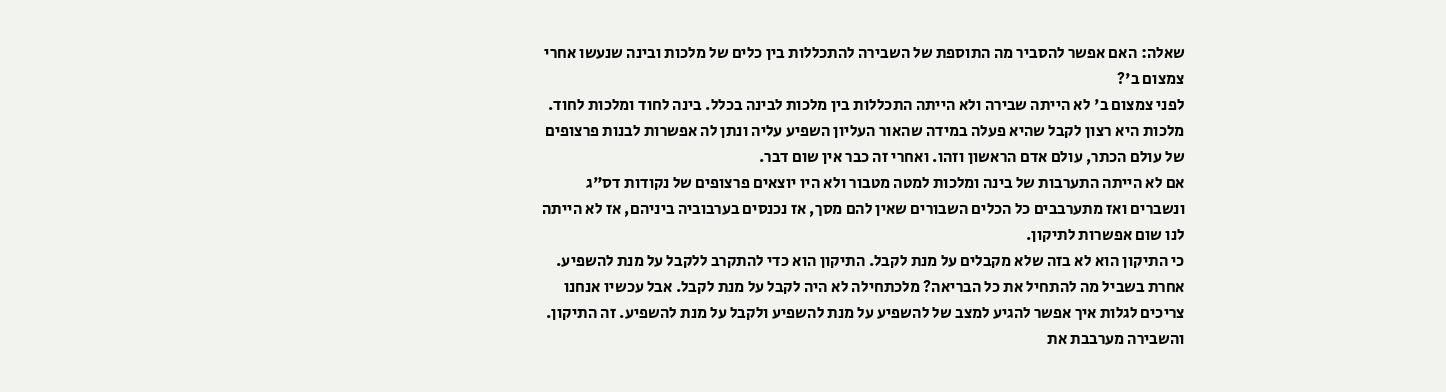שאלה: האם אפשר להסביר מה התוספת של השבירה להתכללות בין כלים של מלכות ובינה שנעשו אחרי צמצום ב'?
לפני צמצום ב' לא הייתה שבירה ולא הייתה התכללות בין מלכות לבינה בכלל. בינה לחוד ומלכות לחוד. מלכות היא רצון לקבל שהיא פעלה במידה שהאור העליון השפיע עליה ונתן לה אפשרות לבנות פרצופים של עולם הכתר, עולם אדם הראשון וזהו. ואחרי זה כבר אין שום דבר.
אם לא הייתה התערבות של בינה ומלכות למטה מטבור ולא היו יוצאים פרצופים של נקודות דס"ג ונשברים ואז מתערבבים כל הכלים השבורים שאין להם מסך, אז נכנסים בערבוביה ביניהם, אז לא הייתה לנו שום אפשרות לתיקון.
כי התיקון הוא לא בזה שלא מקבלים על מנת לקבל. התיקון הוא כדי להתקרב ללקבל על מנת להשפיע. אחרת בשביל מה להתחיל את כל הבריאה? מלכתחילה לא היה לקבל על מנת לקבל. אבל עכשיו אנחנו צריכים לגלות איך אפשר להגיע למצב של להשפיע על מנת להשפיע ולקבל על מנת להשפיע. זה התיקון. והשבירה מערבבת את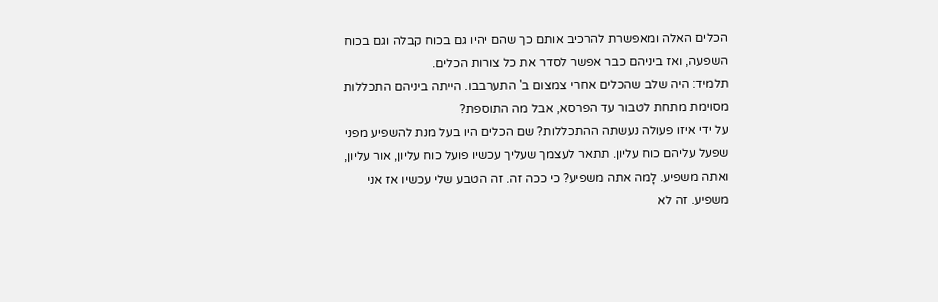הכלים האלה ומאפשרת להרכיב אותם כך שהם יהיו גם בכוח קבלה וגם בכוח השפעה, ואז ביניהם כבר אפשר לסדר את כל צורות הכלים.
תלמיד: היה שלב שהכלים אחרי צמצום ב' התערבבו. הייתה ביניהם התכללות מסוימת מתחת לטבור עד הפרסא, אבל מה התוספת?
על ידי איזו פעולה נעשתה ההתכללות? שם הכלים היו בעל מנת להשפיע מפני שפעל עליהם כוח עליון. תתאר לעצמך שעליך עכשיו פועל כוח עליון, אור עליון, ואתה משפיע. לָמה אתה משפיע? כי ככה זה. זה הטבע שלי עכשיו אז אני משפיע. זה לא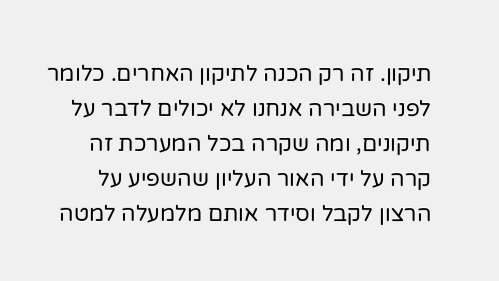תיקון. זה רק הכנה לתיקון האחרים. כלומר לפני השבירה אנחנו לא יכולים לדבר על תיקונים, ומה שקרה בכל המערכת זה קרה על ידי האור העליון שהשפיע על הרצון לקבל וסידר אותם מלמעלה למטה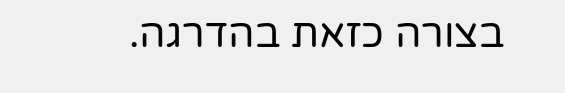בצורה כזאת בהדרגה.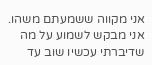אני מקווה ששמעתם משהו. אני מבקש לשמוע על מה שדיברתי עכשיו שוב עד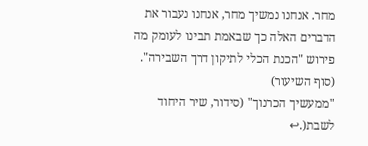מחר. אנחנו נמשיך מחר, אנחנו נעבור את הדברים האלה כך שבאמת תבינו לעומק מה פירוש "הכנת הכלי לתיקון דרך השבירה".
(סוף השיעור)
"ממעשיך הכרנוך" (סידור, שיר היחוד לשבת(.↩